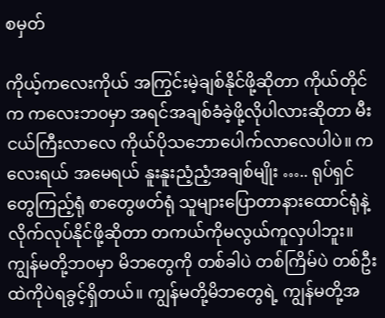စမှတ်

ကိုယ့်ကလေးကိုယ် အကြွင်းမဲ့ချစ်နိုင်ဖို့ဆိုတာ ကိုယ်တိုင်က ကလေးဘ၀မှာ အရင်အချစ်ခံခဲ့ဖို့လိုပါလားဆိုတာ မီးငယ်ကြီးလာလေ ကိုယ်ပိုသဘောပေါက်လာလေပါပဲ။ ကလေးရယ် အမေရယ် နူးနူးညံ့ညံ့အချစ်မျိုး ….. ရုပ်ရှင်တွေကြည့်ရုံ စာတွေဖတ်ရုံ သူများပြောတာနားထောင်ရုံနဲ့ လိုက်လုပ်နိုင်ဖို့ဆိုတာ တကယ်ကိုမလွယ်ကူလှပါဘူး။ ကျွန်မတို့ဘ၀မှာ မိဘတွေကို တစ်ခါပဲ တစ်ကြိမ်ပဲ တစ်ဦးထဲကိုပဲရခွင့်ရှိတယ်။ ကျွန်မတို့မိဘတွေရဲ့ ကျွန်မတို့အ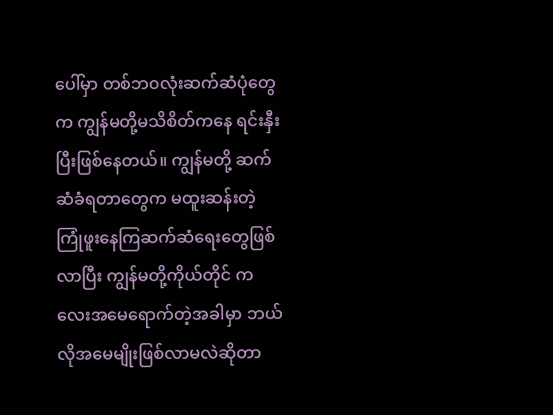ပေါ်မှာ တစ်ဘ၀လုံးဆက်ဆံပုံတွေက ကျွန်မတို့မသိစိတ်ကနေ ရင်းနှီးပြီးဖြစ်နေတယ်။ ကျွန်မတို့ ဆက်ဆံခံရတာတွေက မထူးဆန်းတဲ့ ကြုံဖူးနေကြဆက်ဆံရေးတွေဖြစ်လာပြီး ကျွန်မတို့ကိုယ်တိုင် ကလေးအမေရောက်တဲ့အခါမှာ ဘယ်လိုအမေမျိုးဖြစ်လာမလဲဆိုတာ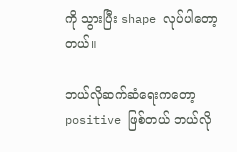ကို သွားပြီး shape လုပ်ပါတော့တယ်။

ဘယ်လိုဆက်ဆံရေးကတော့ positive ဖြစ်တယ် ဘယ်လို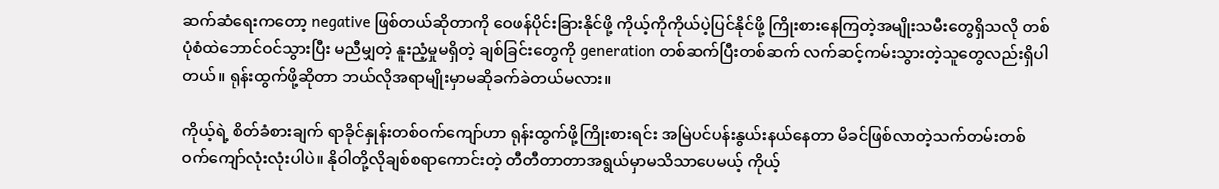ဆက်ဆံရေးကတော့ negative ဖြစ်တယ်ဆိုတာကို ဝေဖန်ပိုင်းခြားနိုင်ဖို့ ကိုယ့်ကိုကိုယ်ပဲ့ပြင်နိုင်ဖို့ ကြိုးစားနေကြတဲ့အမျိုးသမီးတွေရှိသလို တစ်ပုံစံထဲဘောင်ဝင်သွားပြီး မညီမျှတဲ့ နူးညံ့မှုမရှိတဲ့ ချစ်ခြင်းတွေကို generation တစ်ဆက်ပြီးတစ်ဆက် လက်ဆင့်ကမ်းသွားတဲ့သူတွေလည်းရှိပါတယ်။ ရုန်းထွက်ဖို့ဆိုတာ ဘယ်လိုအရာမျိုးမှာမဆိုခက်ခဲတယ်မလား။

ကိုယ့်ရဲ့ စိတ်ခံစားချက် ရာခိုင်နှုန်းတစ်ဝက်ကျော်ဟာ ရုန်းထွက်ဖို့ကြိုးစားရင်း အမြဲပင်ပန်းနွယ်းနယ်နေတာ မိခင်ဖြစ်လာတဲ့သက်တမ်းတစ်ဝက်ကျော်လုံးလုံးပါပဲ။ နိုဝါတို့လိုချစ်စရာကောင်းတဲ့ တီတီတာတာအရွယ်မှာမသိသာပေမယ့် ကိုယ့်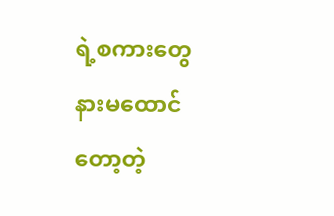ရဲ့စကားတွေနားမထောင်တော့တဲ့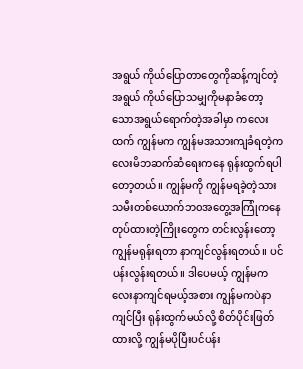အရွယ် ကိုယ်ပြောတာတွေကိုဆန့်ကျင်တဲ့အရွယ် ကိုယ်ပြောသမျှကိုမနာခံတော့သောအရွယ်ရောက်တဲ့အခါမှာ ကလေးထက် ကျွန်မက ကျွန်မအသားကျခံရတဲ့ကလေးမိဘဆက်ဆံရေးကနေ ရုန်းထွက်ရပါတော့တယ်။ ကျွန်မကို ကျွန်မရခဲ့တဲ့သားသမီးတစ်ယောက်ဘ၀အတွေ့အကြုံကနေတုပ်ထားတဲ့ကြိုးတွေက တင်းလွန်းတော့ ကျွန်မရုန်းရတာ နာကျင်လွန်းရတယ်။ ပင်ပန်းလွန်းရတယ်။ ဒါပေမယ့် ကျွန်မကလေးနာကျင်ရမယ့်အစား ကျွန်မကပဲနာကျင်ပြီး ရုန်းထွက်မယ်လို့ စိတ်ပိုင်းဖြတ်ထားလို့ ကျွန်မပိုပြီးပင်ပန်း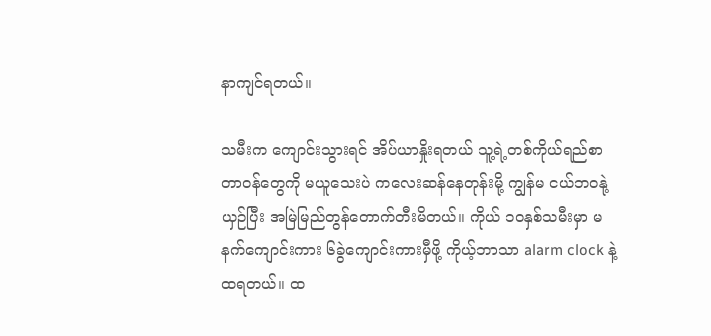နာကျင်ရတယ်။

သမီးက ကျောင်းသွားရင် အိပ်ယာနှိုးရတယ် သူ့ရဲ့တစ်ကိုယ်ရည်စာတာဝန်တွေကို မယူသေးပဲ ကလေးဆန်နေတုန်းမို့ ကျွန်မ ငယ်ဘ၀နုဲ့ယှဉ်ပြီး အမြဲမြည်တွန်တောက်တီးမိတယ်။ ကိုယ် ၁၀နှစ်သမီးမှာ မနက်ကျောင်းကား ၆ခွဲကျောင်းကားမှီဖို့ ကိုယ့်ဘာသာ alarm clock နဲ့ထရတယ်။ ထ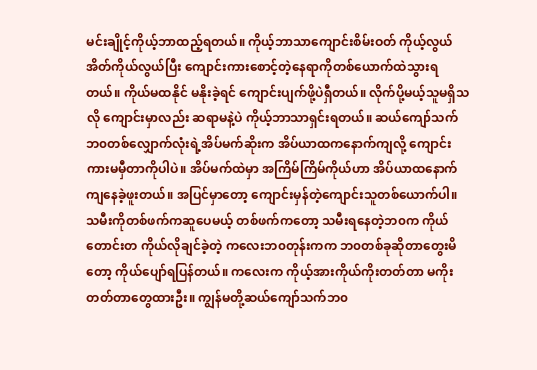မင်းချိုင့်ကိုယ့်ဘာထည့်ရတယ်။ ကိုယ့်ဘာသာကျောင်းစိမ်းဝတ် ကိုယ့်လွယ်အိတ်ကိုယ်လွယ်ပြီး ကျောင်းကားစောင့်တဲ့နေရာကိုတစ်ယောက်ထဲသွားရတယ်။ ကိုယ်မထနိုင် မနိုးခဲ့ရင် ကျောင်းပျက်ဖို့ပဲရှီတယ်။ လိုက်ပို့မယ့်သူမရှိသလို ကျောင်းမှာလည်း ဆရာမနဲ့ပဲ ကိုယ့်ဘာသာရှင်းရတယ်။ ဆယ်ကျော်သက်ဘ၀တစ်လျှောက်လုံးရဲ့အိပ်မက်ဆိုးက အိပ်ယာထကနောက်ကျလို့ ကျောင်းကားမမှီတာကိုပါပဲ။ အိပ်မက်ထဲမှာ အကြိမ်ကြိမ်ကိုယ်ဟာ အိပ်ယာထနောက်ကျနေခဲ့ဖူးတယ်။ အပြင်မှာတော့ ကျောင်းမှန်တဲ့ကျောင်းသူတစ်ယောက်ပါ။ သမီးကိုတစ်ဖက်ကဆူပေမယ့် တစ်ဖက်ကတော့ သမီးရနေတဲ့ဘ၀က ကိုယ်တောင်းတ ကိုယ်လိုချင်ခဲ့တဲ့ ကလေးဘ၀တုန်းကက ဘ၀တစ်ခုဆိုတာတွေးမိတော့ ကိုယ်ပျော်ရပြန်တယ်။ ကလေးက ကိုယ့်အားကိုယ်ကိုးတတ်တာ မကိုးတတ်တာတွေထားဦး။ ကျွန်မတို့ဆယ်ကျော်သက်ဘ၀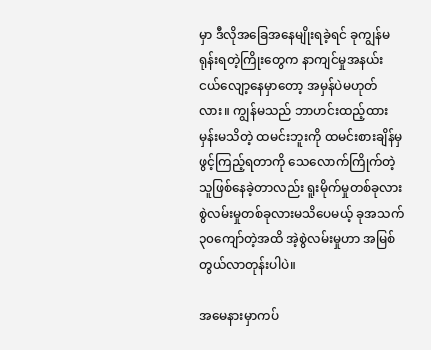မှာ ဒီလိုအခြေအနေမျိုးရခဲ့ရင် ခုကျွန်မရုန်းရတဲ့ကြိုးတွေက နာကျင်မှုအနယ်းငယ်လျော့နေမှာတော့ အမှန်ပဲမဟုတ်လား။ ကျွန်မသည် ဘာဟင်းထည့်ထားမှန်းမသိတဲ့ ထမင်းဘူးကို ထမင်းစားချိန်မှဖွင့်ကြည့်ရတာကို သေလောက်ကြိုက်တဲ့သူဖြစ်နေခဲ့တာလည်း ရူးမိုက်မှုတစ်ခုလား စွဲလမ်းမှုတစ်ခုလားမသိပေမယ့် ခုအသက် ၃၀ကျော်တဲ့အထိ အဲ့စွဲလမ်းမှုဟာ အမြစ်တွယ်လာတုန်းပါပဲ။

အမေနားမှာကပ်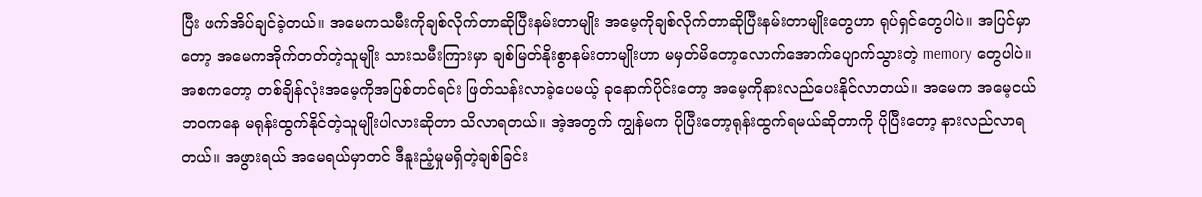ပြီး ဖက်အိပ်ချင်ခဲ့တယ်။ အမေကသမီးကိုချစ်လိုက်တာဆိုပြီးနမ်းတာမျိုး အမေ့ကိုချစ်လိုက်တာဆိုပြီးနမ်းတာမျိုးတွေဟာ ရုပ်ရှင်တွေပါပဲ။ အပြင်မှာတော့ အမေကအိုက်တတ်တဲ့သူမျိုး သားသမီးကြားမှာ ချစ်မြတ်နိုးစွာနမ်းတာမျိုးဟာ မမှတ်မိတော့လောက်အောက်ပျောက်သွားတဲ့ memory တွေပါပဲ။ အစကတော့ တစ်ချိန်လုံးအမေ့ကိုအပြစ်တင်ရင်း ဖြတ်သန်းလာခဲ့ပေမယ့် ခုနောက်ပိုင်းတော့ အမေ့ကိုနားလည်ပေးနိုင်လာတယ်။ အမေက အမေ့ငယ်ဘ၀ကနေ မရုန်းထွက်နိုင်တဲ့သူမျိုးပါလားဆိုတာ သိလာရတယ်။ အဲ့အတွက် ကျွန်မက ပိုပြီးတော့ရုန်းထွက်ရမယ်ဆိုတာကို ပိုပြီးတော့ နားလည်လာရတယ်။ အဖွားရယ် အမေရယ်မှာတင် ဒီနူးညံ့မှုမရှိတဲ့ချစ်ခြင်း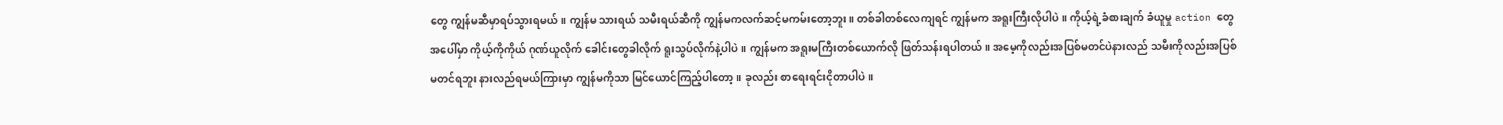တွေ ကျွန်မဆီမှာရပ်သွားရမယ်။ ကျွန်မ သားရယ် သမီးရယ်ဆီကို ကျွန်မကလက်ဆင့်မကမ်းတော့ဘူး။ တစ်ခါတစ်လေကျရင် ကျွန်မက အရူးကြီးလိုပါပဲ။ ကိုယ့်ရဲ့ခံစားချက် ခံယူမှု action တွေအပေါ်မှာ ကိုယ့်ကိုကိုယ် ဂုဏ်ယူလိုက် ခေါင်းတွေခါလိုက် ရူးသွပ်လိုက်နဲ့ပါပဲ။ ကျွန်မက အရူးမကြီးတစ်ယောက်လို ဖြတ်သန်းရပါတယ်။ အမေ့ကိုလည်းအပြစ်မတင်ပဲနားလည် သမီးကိုလည်းအပြစ်မတင်ရဘူး နားလည်ရမယ်ကြားမှာ ကျွန်မကိုသာ မြင်ယောင်ကြည့်ပါတော့။ ခုလည်း စာရေးရင်းငိုတာပါပဲ။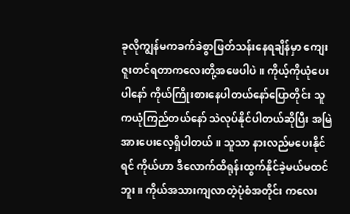ခုလိုကျွန်မကခက်ခဲစွာဖြတ်သန်းနေရချိန်မှာ ကျေးဇူးတင်ရတာကလေးတို့အဖေပါပဲ။ ကိုယ့်ကိုယုံပေးပါနော် ကိုယ်ကြိုးစားနေပါတယ်နော်ပြောတိုင်း သူကယုံကြည်တယ်နော် သဲလုပ်နိုင်ပါတယ်ဆိုပြီး အမြဲအားပေးလေ့ရှိပါတယ်။ သူသာ နားလည်မပေးနိုင်ရင် ကိုယ်ဟာ ဒီလောက်ထိရုန်းထွက်နိုင်ခဲ့မယ်မထင်ဘူး။ ကိုယ်အသားကျလာတဲ့ပုံစံအတိုင်း ကလေး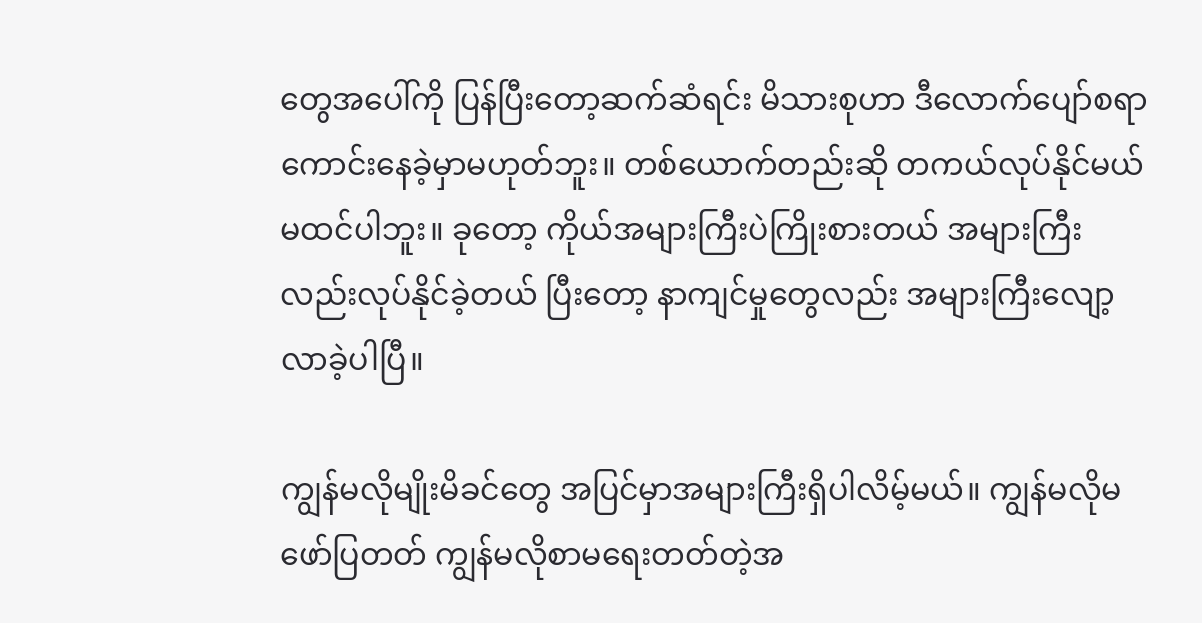တွေအပေါ်ကို ပြန်ပြီးတော့ဆက်ဆံရင်း မိသားစုဟာ ဒီလောက်ပျော်စရာကောင်းနေခဲ့မှာမဟုတ်ဘူး။ တစ်ယောက်တည်းဆို တကယ်လုပ်နိုင်မယ်မထင်ပါဘူး။ ခုတော့ ကိုယ်အများကြီးပဲကြိုးစားတယ် အများကြီးလည်းလုပ်နိုင်ခဲ့တယ် ပြီးတော့ နာကျင်မှုတွေလည်း အများကြီးလျော့လာခဲ့ပါပြီ။

ကျွန်မလိုမျိုးမိခင်တွေ အပြင်မှာအများကြီးရှိပါလိမ့်မယ်။ ကျွန်မလိုမဖော်ပြတတ် ကျွန်မလိုစာမရေးတတ်တဲ့အ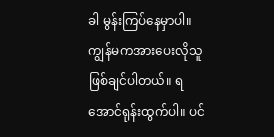ခါ မွန်းကြပ်နေမှာပါ။ ကျွန်မကအားပေးလိုသူဖြစ်ချင်ပါတယ်။ ရအောင်ရုန်းထွက်ပါ။ ပင်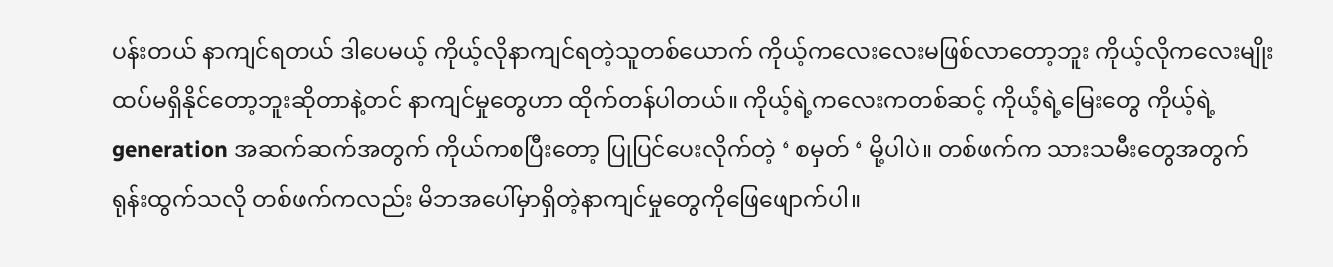ပန်းတယ် နာကျင်ရတယ် ဒါပေမယ့် ကိုယ့်လိုနာကျင်ရတဲ့သူတစ်ယောက် ကိုယ့်ကလေးလေးမဖြစ်လာတော့ဘူး ကိုယ့်လိုကလေးမျိုးထပ်မရှိနိုင်တော့ဘူးဆိုတာနဲ့တင် နာကျင်မှုတွေဟာ ထိုက်တန်ပါတယ်။ ကိုယ့်ရဲ့ကလေးကတစ်ဆင့် ကိုယ်ံ့ရဲ့မြေးတွေ ကိုယ့်ရဲ့ generation အဆက်ဆက်အတွက် ကိုယ်ကစပြီးတော့ ပြုပြင်ပေးလိုက်တဲ့ ‘ စမှတ် ‘ မို့ပါပဲ။ တစ်ဖက်က သားသမီးတွေအတွက် ရုန်းထွက်သလို တစ်ဖက်ကလည်း မိဘအပေါ်မှာရှိတဲ့နာကျင်မှုတွေကိုဖြေဖျောက်ပါ။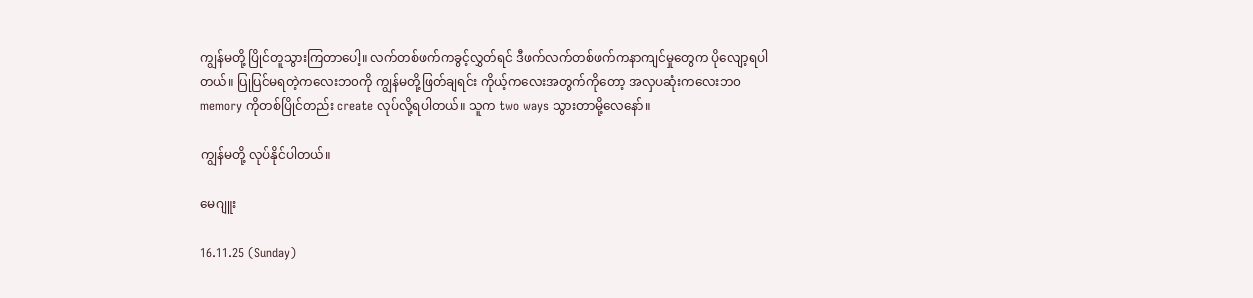ကျွန်မတို့ ပြိုင်တူသွားကြတာပေါ့။ လက်တစ်ဖက်ကခွင့်လွှတ်ရင် ဒီဖက်လက်တစ်ဖက်ကနာကျင်မှုတွေက ပိုလျော့ရပါတယ်။ ပြုပြင်မရတဲ့ကလေးဘ၀ကို ကျွန်မတို့ဖြတ်ချရင်း ကိုယ့်ကလေးအတွက်ကိုတော့ အလှပဆုံးကလေးဘ၀ memory ကိုတစ်ပြိုင်တည်း create လုပ်လို့ရပါတယ်။ သူက two ways သွားတာမို့လေနော်။

ကျွန်မတို့ လုပ်နိုင်ပါတယ်။

မေဂျူး

16.11.25 (Sunday)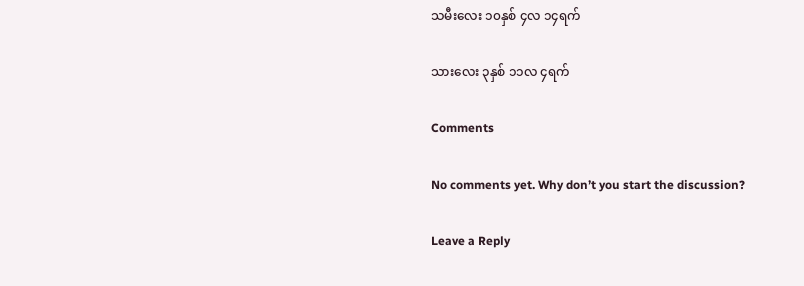သမီးလေး ၁၀နှစ် ၄လ ၁၄ရက်

သားလေး ၃နှစ် ၁၁လ ၄ရက်

Comments

No comments yet. Why don’t you start the discussion?

Leave a Reply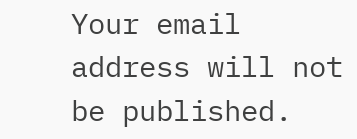Your email address will not be published.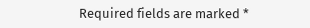Required fields are marked *